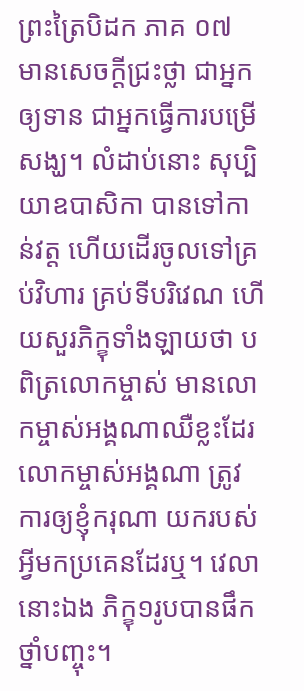ព្រះត្រៃបិដក ភាគ ០៧
មានសេចក្តីជ្រះថ្លា ជាអ្នកឲ្យទាន ជាអ្នកធ្វើការបម្រើសង្ឃ។ លំដាប់នោះ សុប្បិយាឧបាសិកា បានទៅកាន់វត្ត ហើយដើរចូលទៅគ្រប់វិហារ គ្រប់ទីបរិវេណ ហើយសួរភិក្ខុទាំងឡាយថា បពិត្រលោកម្ចាស់ មានលោកម្ចាស់អង្គណាឈឺខ្លះដែរ លោកម្ចាស់អង្គណា ត្រូវការឲ្យខ្ញុំករុណា យករបស់អ្វីមកប្រគេនដែរឬ។ វេលានោះឯង ភិក្ខុ១រូបបានផឹកថ្នាំបញ្ចុះ។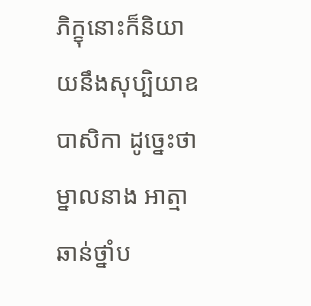ភិក្ខុនោះក៏និយាយនឹងសុប្បិយាឧបាសិកា ដូច្នេះថា ម្នាលនាង អាត្មាឆាន់ថ្នាំប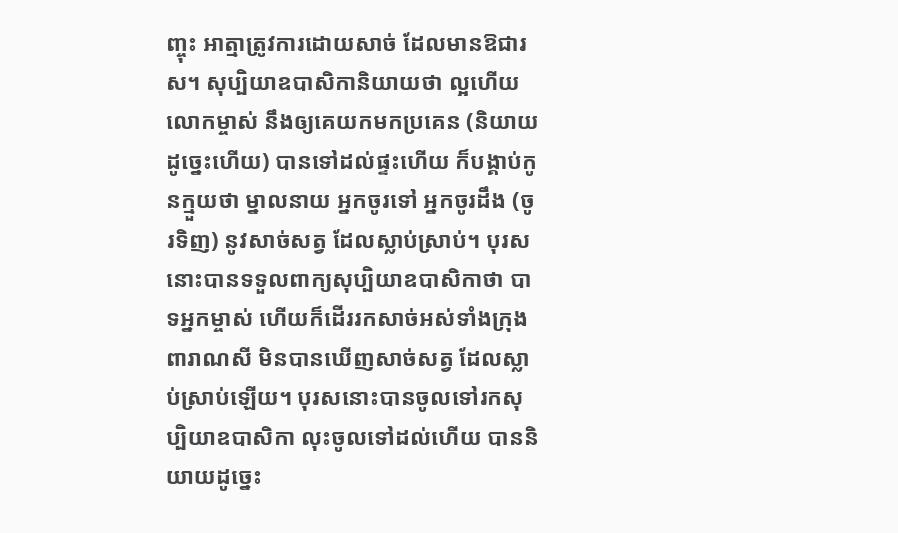ញ្ចុះ អាត្មាត្រូវការដោយសាច់ ដែលមានឱជារស។ សុប្បិយាឧបាសិកានិយាយថា ល្អហើយ លោកម្ចាស់ នឹងឲ្យគេយកមកប្រគេន (និយាយដូច្នេះហើយ) បានទៅដល់ផ្ទះហើយ ក៏បង្គាប់កូនក្មួយថា ម្នាលនាយ អ្នកចូរទៅ អ្នកចូរដឹង (ចូរទិញ) នូវសាច់សត្វ ដែលស្លាប់ស្រាប់។ បុរសនោះបានទទួលពាក្យសុប្បិយាឧបាសិកាថា បាទអ្នកម្ចាស់ ហើយក៏ដើររកសាច់អស់ទាំងក្រុងពារាណសី មិនបានឃើញសាច់សត្វ ដែលស្លាប់ស្រាប់ឡើយ។ បុរសនោះបានចូលទៅរកសុប្បិយាឧបាសិកា លុះចូលទៅដល់ហើយ បាននិយាយដូច្នេះ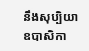នឹងសុប្បិយាឧបាសិកា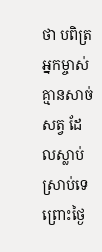ថា បពិត្រអ្នកម្ចាស់ គ្មានសាច់សត្វ ដែលស្លាប់ស្រាប់ទេ ព្រោះថ្ងៃ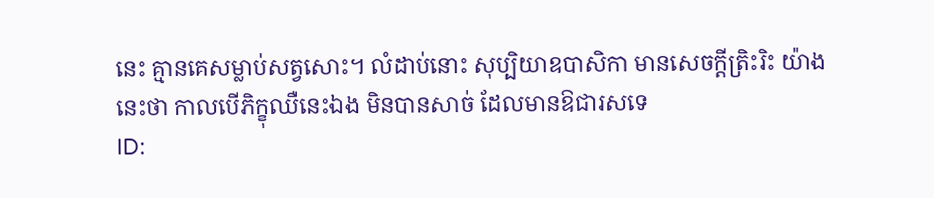នេះ គ្មានគេសម្លាប់សត្វសោះ។ លំដាប់នោះ សុប្បិយាឧបាសិកា មានសេចក្តីត្រិះរិះ យ៉ាងនេះថា កាលបើភិក្ខុឈឺនេះឯង មិនបានសាច់ ដែលមានឱជារសទេ
ID: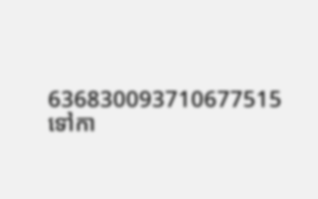636830093710677515
ទៅកា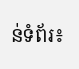ន់ទំព័រ៖